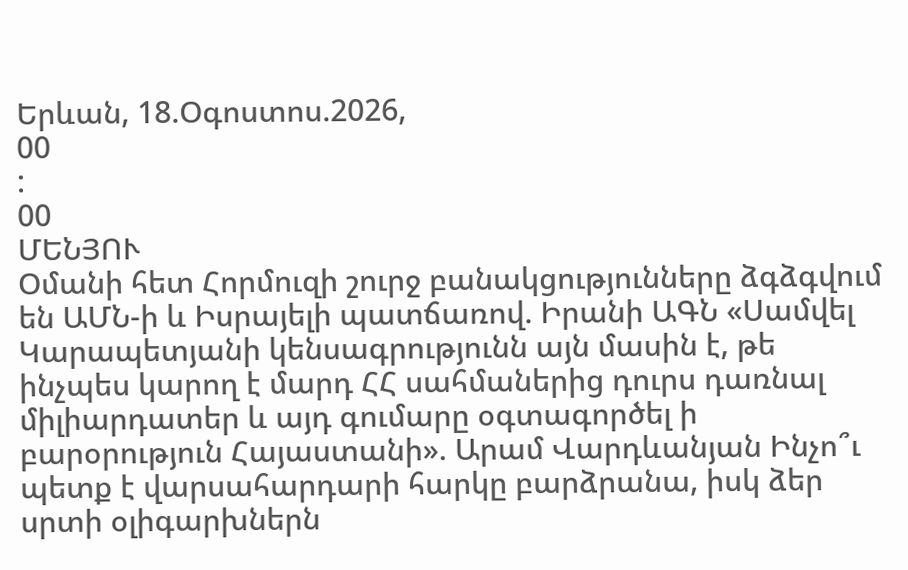Երևան, 18.Օգոստոս.2026,
00
:
00
ՄԵՆՅՈՒ
Օմանի հետ Հորմուզի շուրջ բանակցությունները ձգձգվում են ԱՄՆ-ի և Իսրայելի պատճառով. Իրանի ԱԳՆ «Սամվել Կարապետյանի կենսագրությունն այն մասին է, թե ինչպես կարող է մարդ ՀՀ սահմաներից դուրս դառնալ միլիարդատեր և այդ գումարը օգտագործել ի բարօրություն Հայաստանի». Արամ Վարդևանյան Ինչո՞ւ պետք է վարսահարդարի հարկը բարձրանա, իսկ ձեր սրտի օլիգարխներն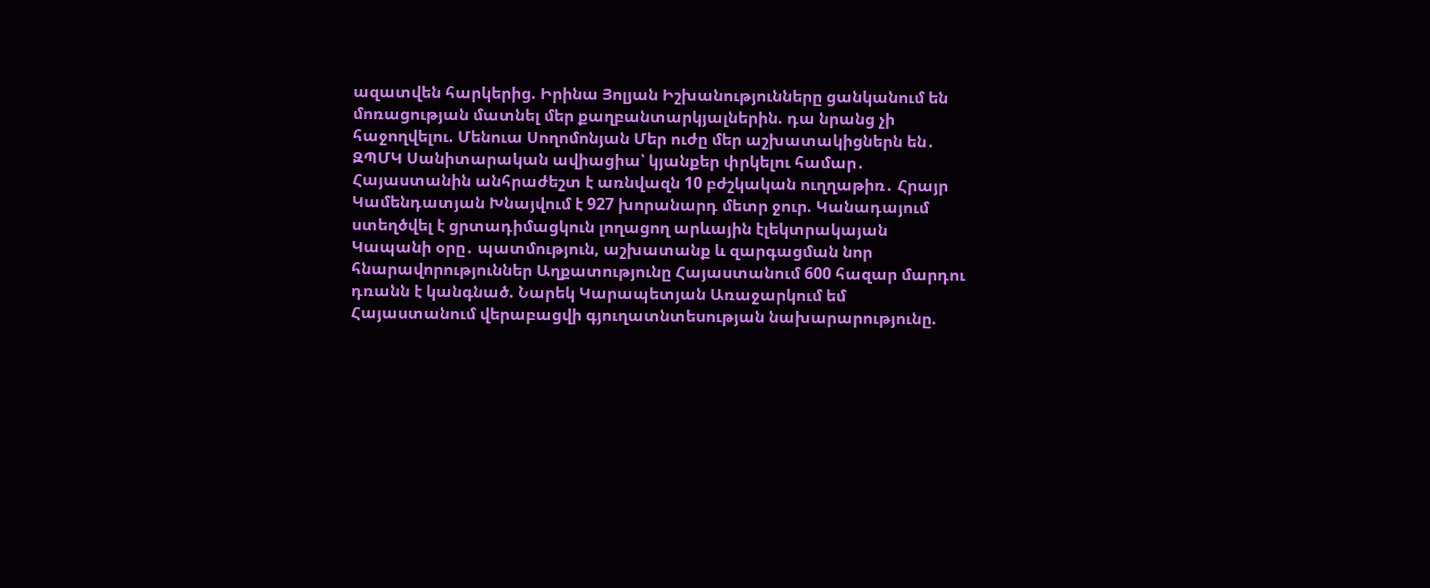ազատվեն հարկերից. Իրինա Յոլյան Իշխանությունները ցանկանում են մոռացության մատնել մեր քաղբանտարկյալներին. դա նրանց չի հաջողվելու. Մենուա Սողոմոնյան Մեր ուժը մեր աշխատակիցներն են․ ԶՊՄԿ Սանիտարական ավիացիա՝ կյանքեր փրկելու համար․ Հայաստանին անհրաժեշտ է առնվազն 10 բժշկական ուղղաթիռ․ Հրայր Կամենդատյան Խնայվում է 927 խորանարդ մետր ջուր. Կանադայում ստեղծվել է ցրտադիմացկուն լողացող արևային էլեկտրակայան Կապանի օրը․ պատմություն, աշխատանք և զարգացման նոր հնարավորություններ Աղքատությունը Հայաստանում 600 հազար մարդու դռանն է կանգնած. Նարեկ Կարապետյան Առաջարկում եմ Հայաստանում վերաբացվի գյուղատնտեսության նախարարությունը.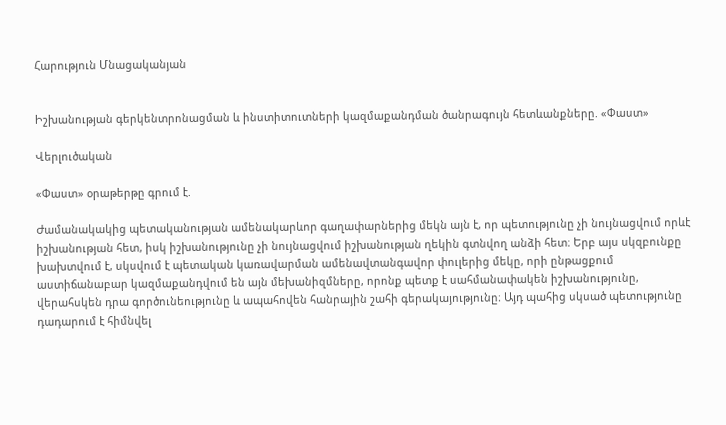Հարություն Մնացականյան


Իշխանության գերկենտրոնացման և ինստիտուտների կազմաքանդման ծանրագույն հետևանքները. «Փաստ»

Վերլուծական

«Փաստ» օրաթերթը գրում է.

Ժամանակակից պետականության ամենակարևոր գաղափարներից մեկն այն է, որ պետությունը չի նույնացվում որևէ իշխանության հետ, իսկ իշխանությունը չի նույնացվում իշխանության ղեկին գտնվող անձի հետ։ Երբ այս սկզբունքը խախտվում է, սկսվում է պետական կառավարման ամենավտանգավոր փուլերից մեկը, որի ընթացքում աստիճանաբար կազմաքանդվում են այն մեխանիզմները, որոնք պետք է սահմանափակեն իշխանությունը, վերահսկեն դրա գործունեությունը և ապահովեն հանրային շահի գերակայությունը։ Այդ պահից սկսած պետությունը դադարում է հիմնվել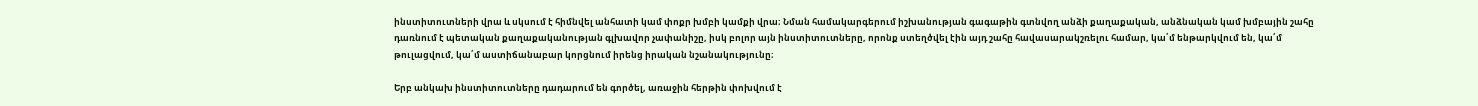ինստիտուտների վրա և սկսում է հիմնվել անհատի կամ փոքր խմբի կամքի վրա։ Նման համակարգերում իշխանության գագաթին գտնվող անձի քաղաքական, անձնական կամ խմբային շահը դառնում է պետական քաղաքականության գլխավոր չափանիշը, իսկ բոլոր այն ինստիտուտները, որոնք ստեղծվել էին այդ շահը հավասարակշռելու համար, կա՛մ ենթարկվում են, կա՛մ թուլացվում, կա՛մ աստիճանաբար կորցնում իրենց իրական նշանակությունը։

Երբ անկախ ինստիտուտները դադարում են գործել, առաջին հերթին փոխվում է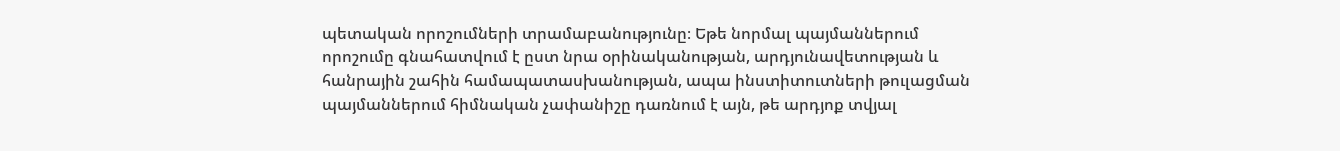պետական որոշումների տրամաբանությունը։ Եթե նորմալ պայմաններում որոշումը գնահատվում է ըստ նրա օրինականության, արդյունավետության և հանրային շահին համապատասխանության, ապա ինստիտուտների թուլացման պայմաններում հիմնական չափանիշը դառնում է այն, թե արդյոք տվյալ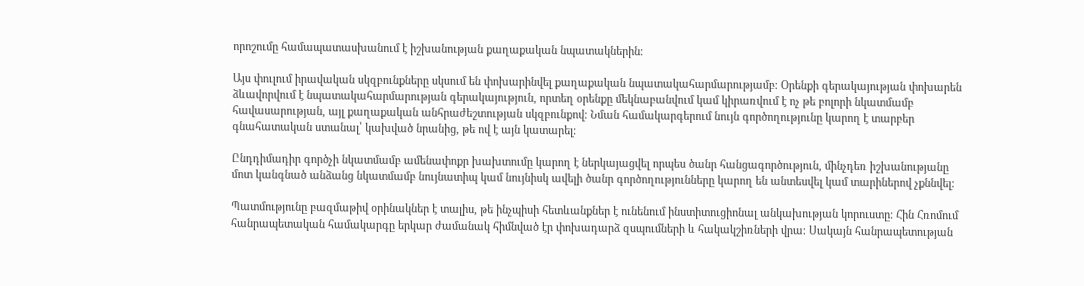որոշումը համապատասխանում է իշխանության քաղաքական նպատակներին։

Այս փուլում իրավական սկզբունքները սկսում են փոխարինվել քաղաքական նպատակահարմարությամբ։ Օրենքի գերակայության փոխարեն ձևավորվում է նպատակահարմարության գերակայություն, որտեղ օրենքը մեկնաբանվում կամ կիրառվում է ոչ թե բոլորի նկատմամբ հավասարության, այլ քաղաքական անհրաժեշտության սկզբունքով։ Նման համակարգերում նույն գործողությունը կարող է տարբեր գնահատական ստանալ՝ կախված նրանից, թե ով է այն կատարել։

Ընդդիմադիր գործչի նկատմամբ ամենափոքր խախտումը կարող է ներկայացվել որպես ծանր հանցագործություն, մինչդեռ իշխանությանը մոտ կանգնած անձանց նկատմամբ նույնատիպ կամ նույնիսկ ավելի ծանր գործողությունները կարող են անտեսվել կամ տարիներով չքննվել։

Պատմությունը բազմաթիվ օրինակներ է տալիս, թե ինչպիսի հետևանքներ է ունենում ինստիտուցիոնալ անկախության կորուստը։ Հին Հռոմում հանրապետական համակարգը երկար ժամանակ հիմնված էր փոխադարձ զսպումների և հակակշիռների վրա։ Սակայն հանրապետության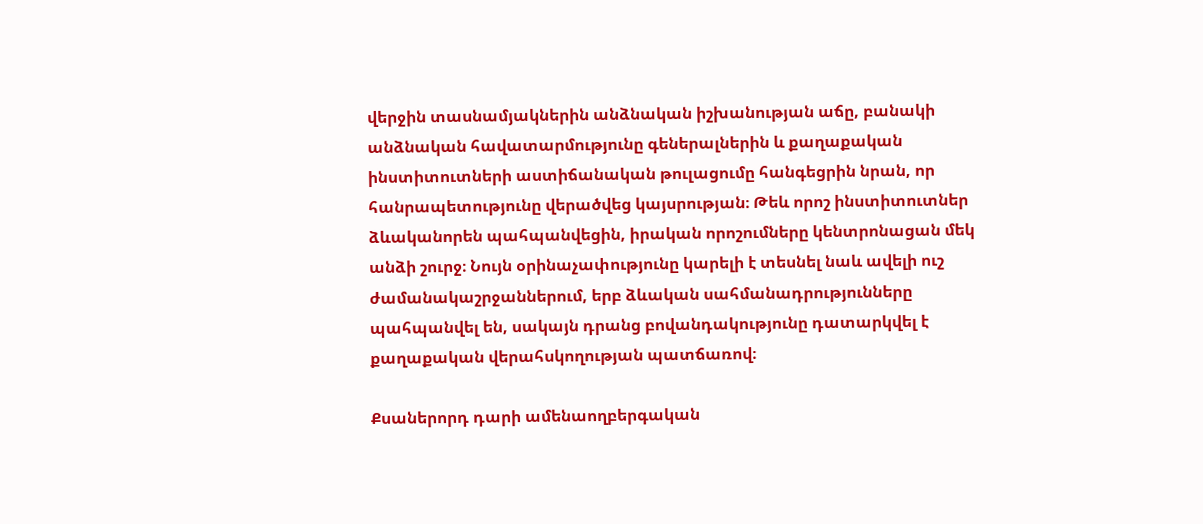վերջին տասնամյակներին անձնական իշխանության աճը, բանակի անձնական հավատարմությունը գեներալներին և քաղաքական ինստիտուտների աստիճանական թուլացումը հանգեցրին նրան, որ հանրապետությունը վերածվեց կայսրության։ Թեև որոշ ինստիտուտներ ձևականորեն պահպանվեցին, իրական որոշումները կենտրոնացան մեկ անձի շուրջ։ Նույն օրինաչափությունը կարելի է տեսնել նաև ավելի ուշ ժամանակաշրջաններում, երբ ձևական սահմանադրությունները պահպանվել են, սակայն դրանց բովանդակությունը դատարկվել է քաղաքական վերահսկողության պատճառով։

Քսաներորդ դարի ամենաողբերգական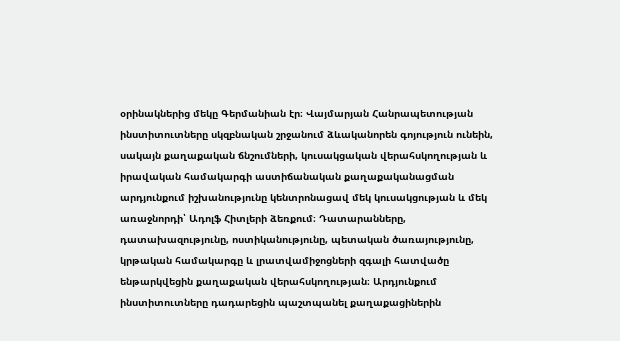օրինակներից մեկը Գերմանիան էր։ Վայմարյան Հանրապետության ինստիտուտները սկզբնական շրջանում ձևականորեն գոյություն ունեին, սակայն քաղաքական ճնշումների, կուսակցական վերահսկողության և իրավական համակարգի աստիճանական քաղաքականացման արդյունքում իշխանությունը կենտրոնացավ մեկ կուսակցության և մեկ առաջնորդի՝ Ադոլֆ Հիտլերի ձեռքում։ Դատարանները, դատախազությունը, ոստիկանությունը, պետական ծառայությունը, կրթական համակարգը և լրատվամիջոցների զգալի հատվածը ենթարկվեցին քաղաքական վերահսկողության։ Արդյունքում ինստիտուտները դադարեցին պաշտպանել քաղաքացիներին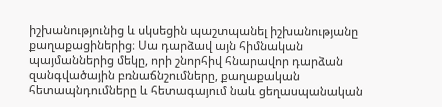իշխանությունից և սկսեցին պաշտպանել իշխանությանը քաղաքացիներից։ Սա դարձավ այն հիմնական պայմաններից մեկը, որի շնորհիվ հնարավոր դարձան զանգվածային բռնաճնշումները, քաղաքական հետապնդումները և հետագայում նաև ցեղասպանական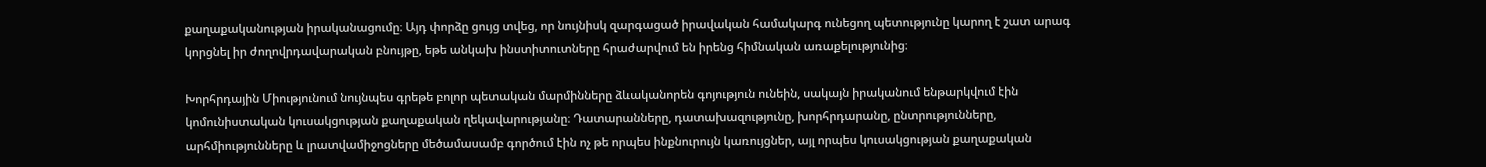քաղաքականության իրականացումը։ Այդ փորձը ցույց տվեց, որ նույնիսկ զարգացած իրավական համակարգ ունեցող պետությունը կարող է շատ արագ կորցնել իր ժողովրդավարական բնույթը, եթե անկախ ինստիտուտները հրաժարվում են իրենց հիմնական առաքելությունից։

Խորհրդային Միությունում նույնպես գրեթե բոլոր պետական մարմինները ձևականորեն գոյություն ունեին, սակայն իրականում ենթարկվում էին կոմունիստական կուսակցության քաղաքական ղեկավարությանը։ Դատարանները, դատախազությունը, խորհրդարանը, ընտրությունները, արհմիությունները և լրատվամիջոցները մեծամասամբ գործում էին ոչ թե որպես ինքնուրույն կառույցներ, այլ որպես կուսակցության քաղաքական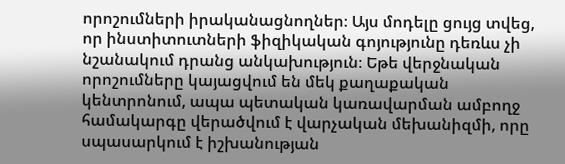որոշումների իրականացնողներ։ Այս մոդելը ցույց տվեց, որ ինստիտուտների ֆիզիկական գոյությունը դեռևս չի նշանակում դրանց անկախություն։ Եթե վերջնական որոշումները կայացվում են մեկ քաղաքական կենտրոնում, ապա պետական կառավարման ամբողջ համակարգը վերածվում է վարչական մեխանիզմի, որը սպասարկում է իշխանության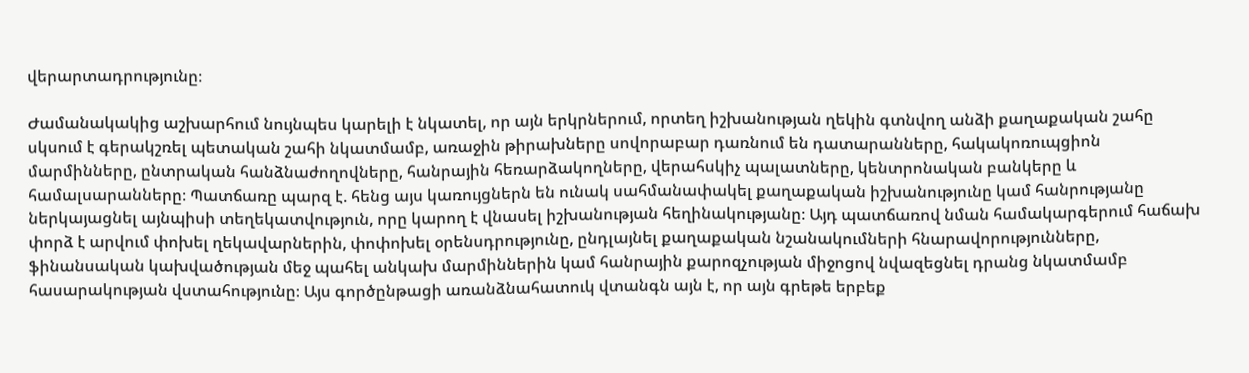վերարտադրությունը։

Ժամանակակից աշխարհում նույնպես կարելի է նկատել, որ այն երկրներում, որտեղ իշխանության ղեկին գտնվող անձի քաղաքական շահը սկսում է գերակշռել պետական շահի նկատմամբ, առաջին թիրախները սովորաբար դառնում են դատարանները, հակակոռուպցիոն մարմինները, ընտրական հանձնաժողովները, հանրային հեռարձակողները, վերահսկիչ պալատները, կենտրոնական բանկերը և համալսարանները։ Պատճառը պարզ է. հենց այս կառույցներն են ունակ սահմանափակել քաղաքական իշխանությունը կամ հանրությանը ներկայացնել այնպիսի տեղեկատվություն, որը կարող է վնասել իշխանության հեղինակությանը։ Այդ պատճառով նման համակարգերում հաճախ փորձ է արվում փոխել ղեկավարներին, փոփոխել օրենսդրությունը, ընդլայնել քաղաքական նշանակումների հնարավորությունները, ֆինանսական կախվածության մեջ պահել անկախ մարմիններին կամ հանրային քարոզչության միջոցով նվազեցնել դրանց նկատմամբ հասարակության վստահությունը։ Այս գործընթացի առանձնահատուկ վտանգն այն է, որ այն գրեթե երբեք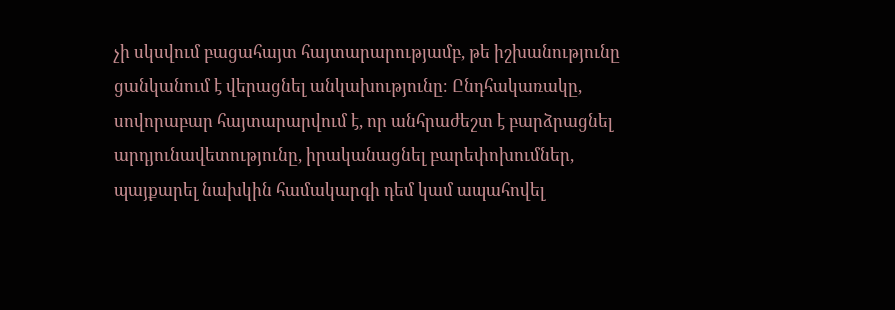չի սկսվում բացահայտ հայտարարությամբ, թե իշխանությունը ցանկանում է վերացնել անկախությունը։ Ընդհակառակը, սովորաբար հայտարարվում է, որ անհրաժեշտ է բարձրացնել արդյունավետությունը, իրականացնել բարեփոխումներ, պայքարել նախկին համակարգի դեմ կամ ապահովել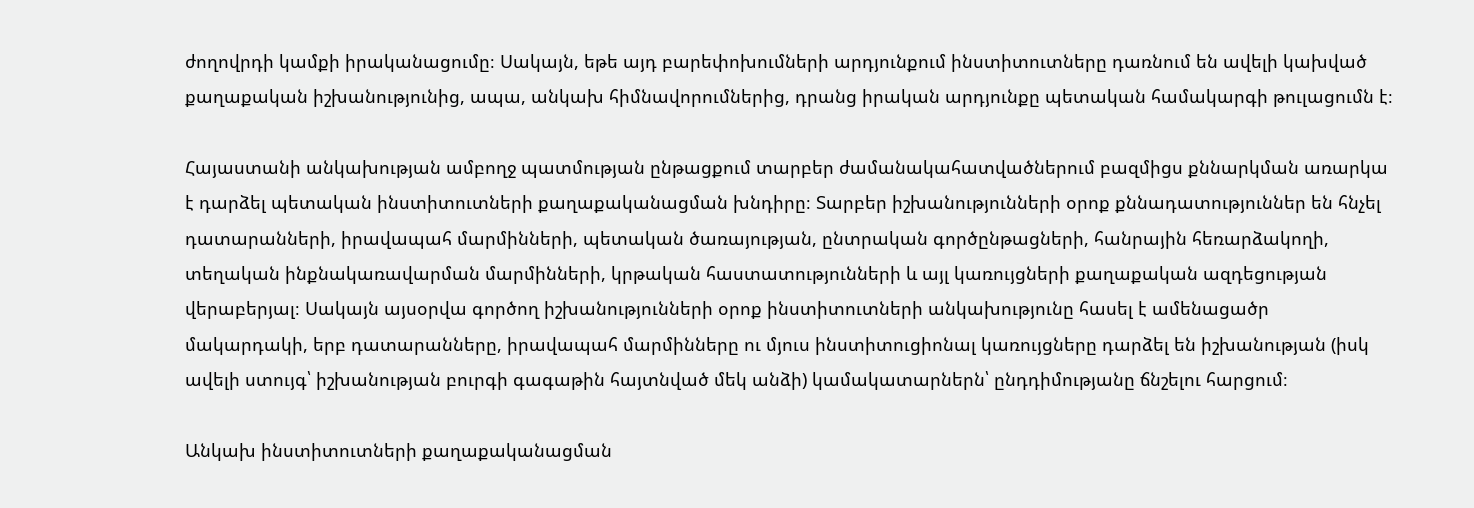ժողովրդի կամքի իրականացումը։ Սակայն, եթե այդ բարեփոխումների արդյունքում ինստիտուտները դառնում են ավելի կախված քաղաքական իշխանությունից, ապա, անկախ հիմնավորումներից, դրանց իրական արդյունքը պետական համակարգի թուլացումն է։

Հայաստանի անկախության ամբողջ պատմության ընթացքում տարբեր ժամանակահատվածներում բազմիցս քննարկման առարկա է դարձել պետական ինստիտուտների քաղաքականացման խնդիրը։ Տարբեր իշխանությունների օրոք քննադատություններ են հնչել դատարանների, իրավապահ մարմինների, պետական ծառայության, ընտրական գործընթացների, հանրային հեռարձակողի, տեղական ինքնակառավարման մարմինների, կրթական հաստատությունների և այլ կառույցների քաղաքական ազդեցության վերաբերյալ։ Սակայն այսօրվա գործող իշխանությունների օրոք ինստիտուտների անկախությունը հասել է ամենացածր մակարդակի, երբ դատարանները, իրավապահ մարմինները ու մյուս ինստիտուցիոնալ կառույցները դարձել են իշխանության (իսկ ավելի ստույգ՝ իշխանության բուրգի գագաթին հայտնված մեկ անձի) կամակատարներն՝ ընդդիմությանը ճնշելու հարցում։

Անկախ ինստիտուտների քաղաքականացման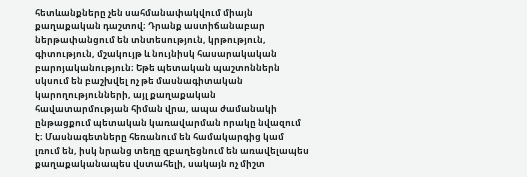հետևանքները չեն սահմանափակվում միայն քաղաքական դաշտով։ Դրանք աստիճանաբար ներթափանցում են տնտեսություն, կրթություն, գիտություն, մշակույթ և նույնիսկ հասարակական բարոյականություն։ Եթե պետական պաշտոններն սկսում են բաշխվել ոչ թե մասնագիտական կարողությունների, այլ քաղաքական հավատարմության հիման վրա, ապա ժամանակի ընթացքում պետական կառավարման որակը նվազում է։ Մասնագետները հեռանում են համակարգից կամ լռում են, իսկ նրանց տեղը զբաղեցնում են առավելապես քաղաքականապես վստահելի, սակայն ոչ միշտ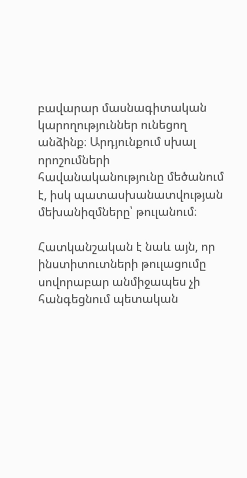բավարար մասնագիտական կարողություններ ունեցող անձինք։ Արդյունքում սխալ որոշումների հավանականությունը մեծանում է, իսկ պատասխանատվության մեխանիզմները՝ թուլանում։

Հատկանշական է նաև այն, որ ինստիտուտների թուլացումը սովորաբար անմիջապես չի հանգեցնում պետական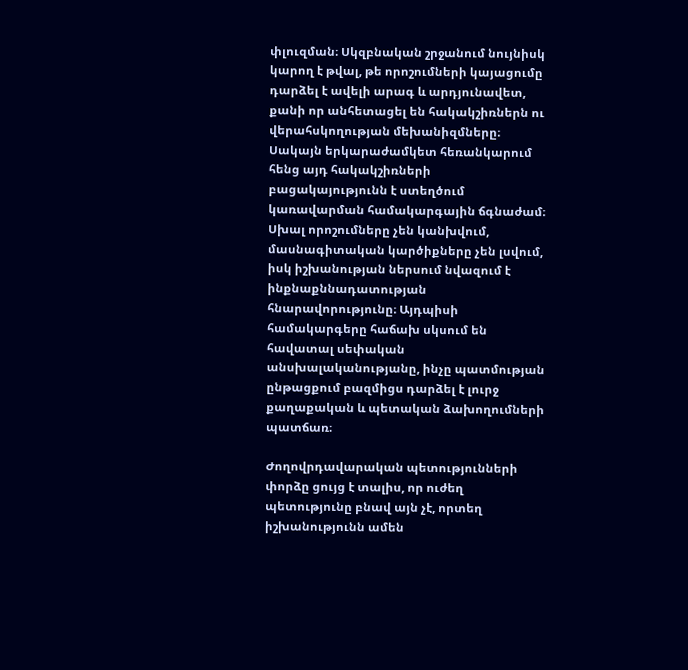փլուզման։ Սկզբնական շրջանում նույնիսկ կարող է թվալ, թե որոշումների կայացումը դարձել է ավելի արագ և արդյունավետ, քանի որ անհետացել են հակակշիռներն ու վերահսկողության մեխանիզմները։ Սակայն երկարաժամկետ հեռանկարում հենց այդ հակակշիռների բացակայությունն է ստեղծում կառավարման համակարգային ճգնաժամ։ Սխալ որոշումները չեն կանխվում, մասնագիտական կարծիքները չեն լսվում, իսկ իշխանության ներսում նվազում է ինքնաքննադատության հնարավորությունը։ Այդպիսի համակարգերը հաճախ սկսում են հավատալ սեփական անսխալականությանը, ինչը պատմության ընթացքում բազմիցս դարձել է լուրջ քաղաքական և պետական ձախողումների պատճառ։

Ժողովրդավարական պետությունների փորձը ցույց է տալիս, որ ուժեղ պետությունը բնավ այն չէ, որտեղ իշխանությունն ամեն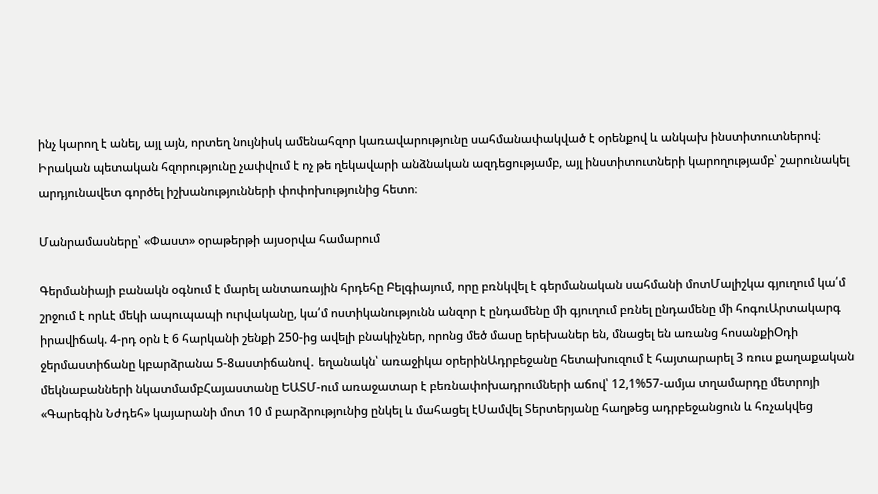ինչ կարող է անել, այլ այն, որտեղ նույնիսկ ամենահզոր կառավարությունը սահմանափակված է օրենքով և անկախ ինստիտուտներով։ Իրական պետական հզորությունը չափվում է ոչ թե ղեկավարի անձնական ազդեցությամբ, այլ ինստիտուտների կարողությամբ՝ շարունակել արդյունավետ գործել իշխանությունների փոփոխությունից հետո։

Մանրամասները՝ «Փաստ» օրաթերթի այսօրվա համարում

Գերմանիայի բանակն օգնում է մարել անտառային հրդեհը Բելգիայում, որը բռնկվել է գերմանական սահմանի մոտՄալիշկա գյուղում կա՛մ շրջում է որևէ մեկի ապուպապի ուրվականը, կա՛մ ոստիկանությունն անզոր է ընդամենը մի գյուղում բռնել ընդամենը մի հոգուԱրտակարգ իրավիճակ. 4-րդ օրն է 6 հարկանի շենքի 250-ից ավելի բնակիչներ, որոնց մեծ մասը երեխաներ են, մնացել են առանց հոսանքիՕդի ջերմաստիճանը կբարձրանա 5-8աստիճանով․ եղանակն՝ առաջիկա օրերինԱդրբեջանը հետախուզում է հայտարարել 3 ռուս քաղաքական մեկնաբանների նկատմամբՀայաստանը ԵԱՏՄ-ում առաջատար է բեռնափոխադրումների աճով՝ 12,1%57-ամյա տղամարդը մետրոյի «Գարեգին Նժդեհ» կայարանի մոտ 10 մ բարձրությունից ընկել և մահացել էՍամվել Տերտերյանը հաղթեց ադրբեջանցուն և հռչակվեց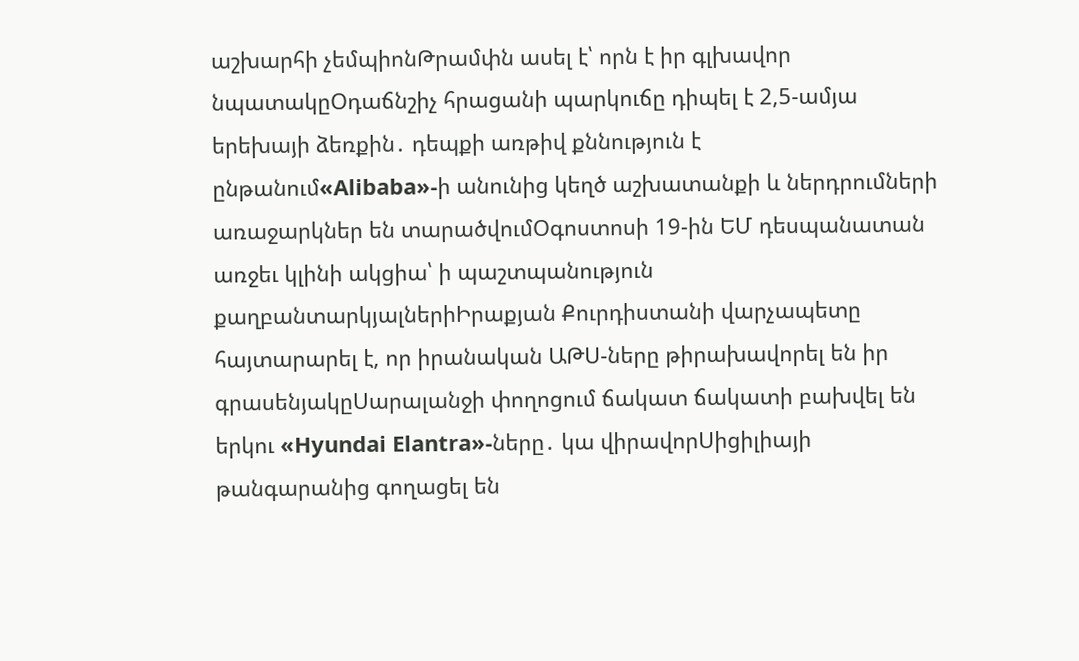աշխարհի չեմպիոնԹրամփն ասել է՝ որն է իր գլխավոր նպատակըՕդաճնշիչ հրացանի պարկուճը դիպել է 2,5-ամյա երեխայի ձեռքին․ դեպքի առթիվ քննություն է ընթանում«Alibaba»-ի անունից կեղծ աշխատանքի և ներդրումների առաջարկներ են տարածվումՕգոստոսի 19-ին ԵՄ դեսպանատան առջեւ կլինի ակցիա՝ ի պաշտպանություն քաղբանտարկյալներիԻրաքյան Քուրդիստանի վարչապետը հայտարարել է, որ իրանական ԱԹՍ-ները թիրախավորել են իր գրասենյակըՍարալանջի փողոցում ճակատ ճակատի բախվել են երկու «Hyundai Elantra»-ները․ կա վիրավորՍիցիլիայի թանգարանից գողացել են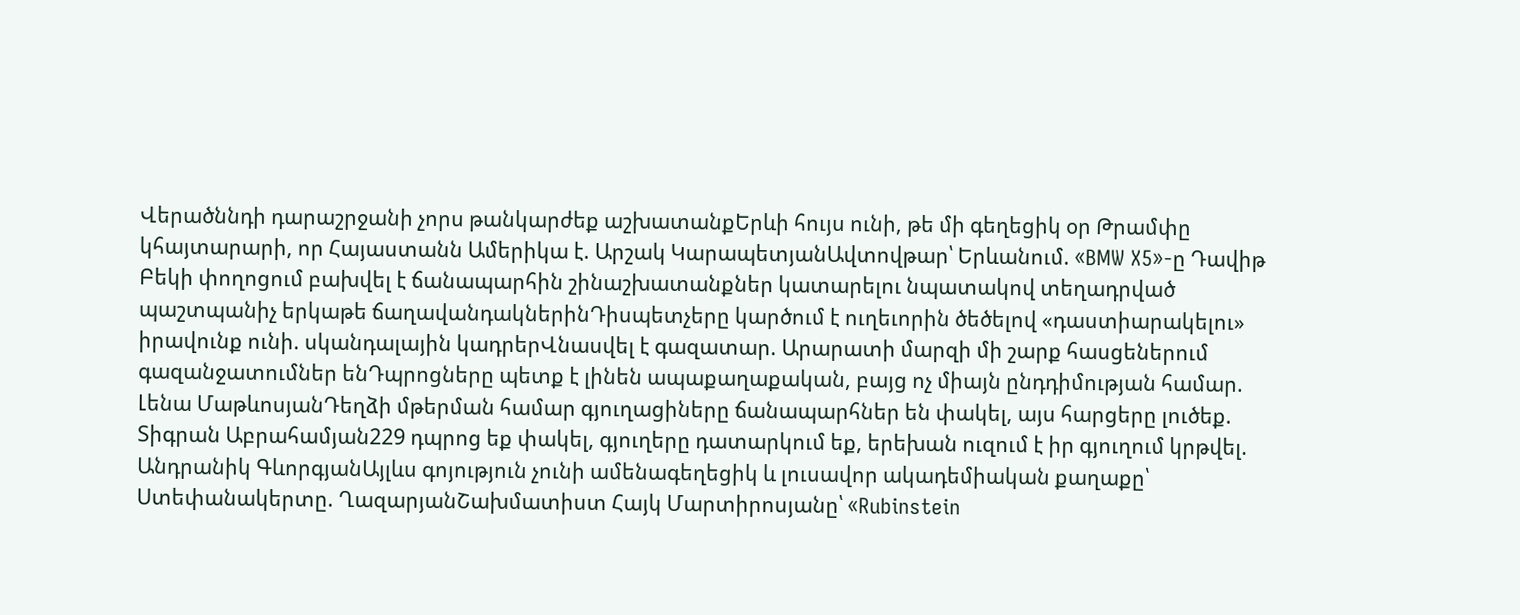Վերածննդի դարաշրջանի չորս թանկարժեք աշխատանքԵրևի հույս ունի, թե մի գեղեցիկ օր Թրամփը կհայտարարի, որ Հայաստանն Ամերիկա է. Արշակ ԿարապետյանԱվտովթար՝ Երևանում. «BMW X5»-ը Դավիթ Բեկի փողոցում բախվել է ճանապարհին շինաշխատանքներ կատարելու նպատակով տեղադրված պաշտպանիչ երկաթե ճաղավանդակներինԴիսպետչերը կարծում է ուղեւորին ծեծելով «դաստիարակելու» իրավունք ունի. սկանդալային կադրերՎնասվել է գազատար. Արարատի մարզի մի շարք հասցեներում գազանջատումներ ենԴպրոցները պետք է լինեն ապաքաղաքական, բայց ոչ միայն ընդդիմության համար. Լենա ՄաթևոսյանԴեղձի մթերման համար գյուղացիները ճանապարհներ են փակել, այս հարցերը լուծեք. Տիգրան Աբրահամյան229 դպրոց եք փակել, գյուղերը դատարկում եք, երեխան ուզում է իր գյուղում կրթվել. Անդրանիկ ԳևորգյանԱյլևս գոյություն չունի ամենագեղեցիկ և լուսավոր ակադեմիական քաղաքը՝ Ստեփանակերտը. ՂազարյանՇախմատիստ Հայկ Մարտիրոսյանը՝ «Rubinstein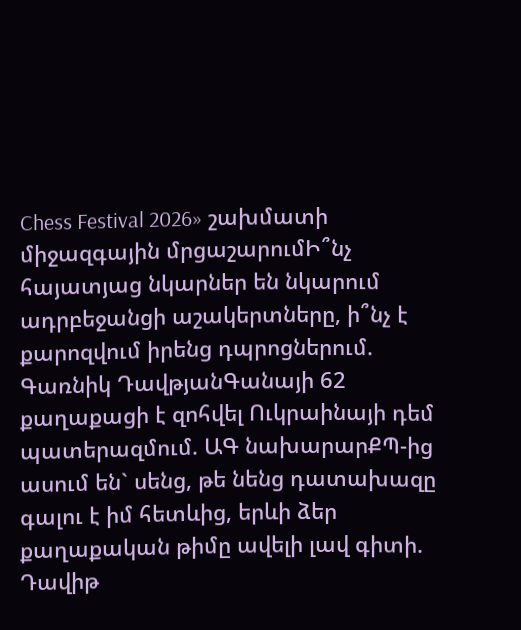Chess Festival 2026» շախմատի միջազգային մրցաշարումԻ՞նչ հայատյաց նկարներ են նկարում ադրբեջանցի աշակերտները, ի՞նչ է քարոզվում իրենց դպրոցներում. Գառնիկ ԴավթյանԳանայի 62 քաղաքացի է զոհվել Ուկրաինայի դեմ պատերազմում. ԱԳ նախարարՔՊ-ից ասում են` սենց, թե նենց դատախազը գալու է իմ հետևից, երևի ձեր քաղաքական թիմը ավելի լավ գիտի. Դավիթ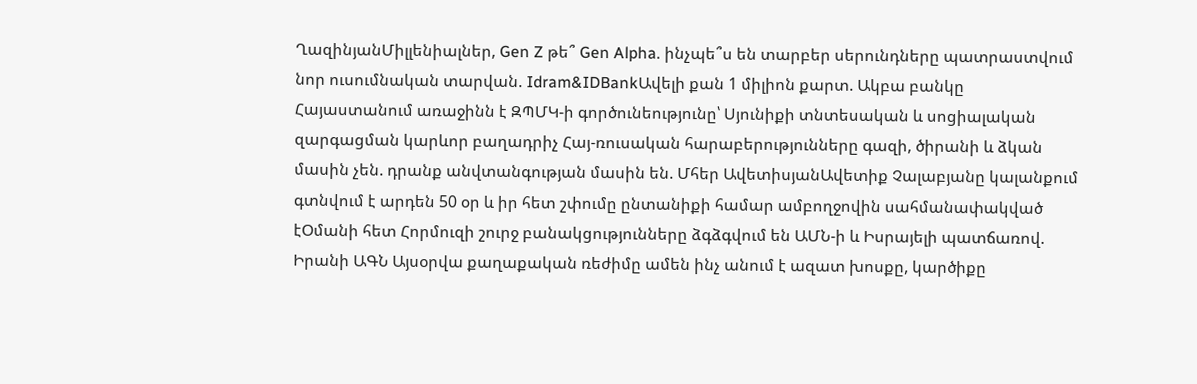ՂազինյանՄիլլենիալներ, Gen Z թե՞ Gen Alpha. ինչպե՞ս են տարբեր սերունդները պատրաստվում նոր ուսումնական տարվան. Idram&IDBankԱվելի քան 1 միլիոն քարտ. Ակբա բանկը Հայաստանում առաջինն է ԶՊՄԿ-ի գործունեությունը՝ Սյունիքի տնտեսական և սոցիալական զարգացման կարևոր բաղադրիչ Հայ-ռուսական հարաբերությունները գազի, ծիրանի և ձկան մասին չեն. դրանք անվտանգության մասին են. Մհեր ԱվետիսյանԱվետիք Չալաբյանը կալանքում գտնվում է արդեն 50 օր և իր հետ շփումը ընտանիքի համար ամբողջովին սահմանափակված էՕմանի հետ Հորմուզի շուրջ բանակցությունները ձգձգվում են ԱՄՆ-ի և Իսրայելի պատճառով. Իրանի ԱԳՆ Այսօրվա քաղաքական ռեժիմը ամեն ինչ անում է ազատ խոսքը, կարծիքը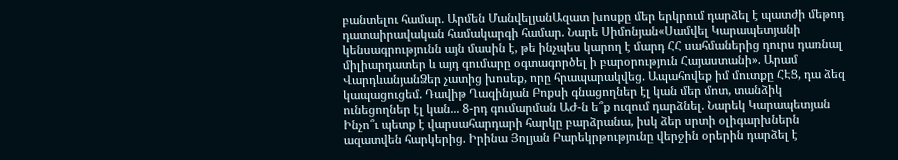բանտելու համար. Արմեն ՄանվելյանԱզատ խոսքը մեր երկրում դարձել է պատժի մեթոդ դատաիրավական համակարգի համար. Նարե Սիմոնյան«Սամվել Կարապետյանի կենսագրությունն այն մասին է, թե ինչպես կարող է մարդ ՀՀ սահմաներից դուրս դառնալ միլիարդատեր և այդ գումարը օգտագործել ի բարօրություն Հայաստանի». Արամ ՎարդևանյանՁեր չատից խոսեք, որը հրապարակվեց. Ապահովեք իմ մուտքը ՀԷՑ, դա ձեզ կապացուցեմ. Դավիթ Ղազինյան Բոքսի գնացողներ էլ կան մեր մոտ, տանձիկ ունեցողներ էլ կան... 8-րդ գումարման ԱԺ-ն ե՞ք ուզում դարձնել. Նարեկ Կարապետյան Ինչո՞ւ պետք է վարսահարդարի հարկը բարձրանա, իսկ ձեր սրտի օլիգարխներն ազատվեն հարկերից. Իրինա Յոլյան Բարեկրթությունը վերջին օրերին դարձել է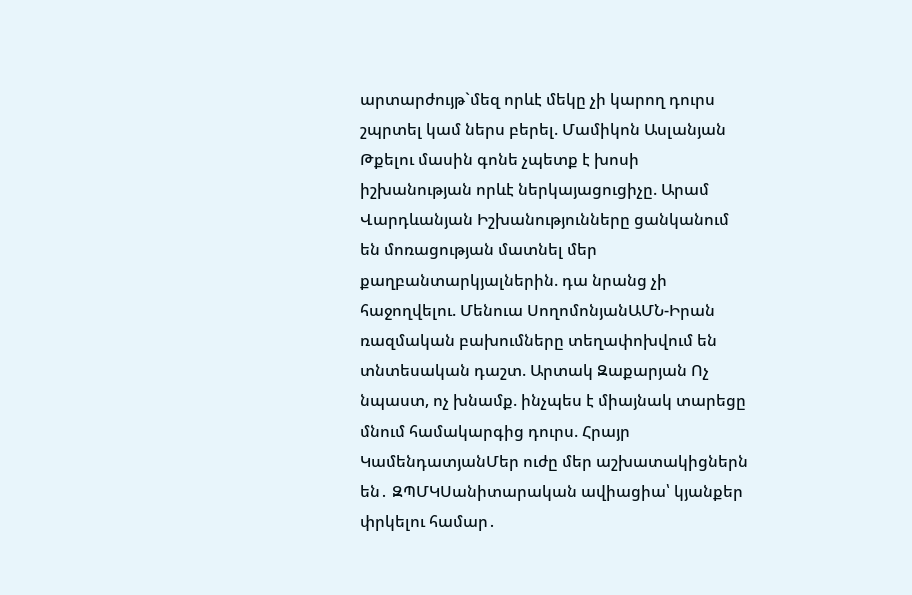արտարժույթ`մեզ որևէ մեկը չի կարող դուրս շպրտել կամ ներս բերել. Մամիկոն Ասլանյան Թքելու մասին գոնե չպետք է խոսի իշխանության որևէ ներկայացուցիչը. Արամ Վարդևանյան Իշխանությունները ցանկանում են մոռացության մատնել մեր քաղբանտարկյալներին. դա նրանց չի հաջողվելու. Մենուա ՍողոմոնյանԱՄՆ-Իրան ռազմական բախումները տեղափոխվում են տնտեսական դաշտ. Արտակ Զաքարյան Ոչ նպաստ, ոչ խնամք. ինչպես է միայնակ տարեցը մնում համակարգից դուրս. Հրայր ԿամենդատյանՄեր ուժը մեր աշխատակիցներն են․ ԶՊՄԿՍանիտարական ավիացիա՝ կյանքեր փրկելու համար․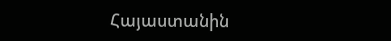Հայաստանին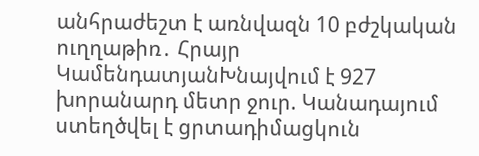անհրաժեշտ է առնվազն 10 բժշկական ուղղաթիռ․ Հրայր ԿամենդատյանԽնայվում է 927 խորանարդ մետր ջուր. Կանադայում ստեղծվել է ցրտադիմացկուն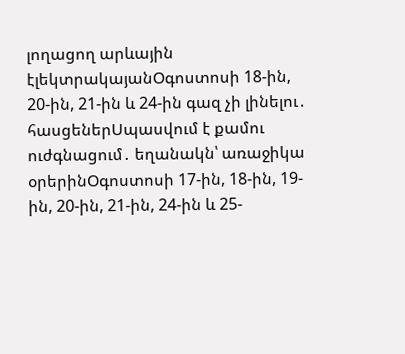լողացող արևային էլեկտրակայանՕգոստոսի 18-ին, 20-ին, 21-ին և 24-ին գազ չի լինելու․ հասցեներՍպասվում է քամու ուժգնացում․ եղանակն՝ առաջիկա օրերինՕգոստոսի 17-ին, 18-ին, 19-ին, 20-ին, 21-ին, 24-ին և 25-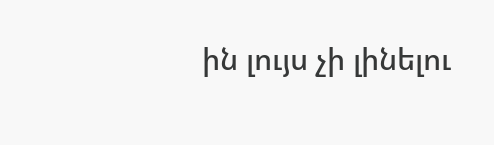ին լույս չի լինելու